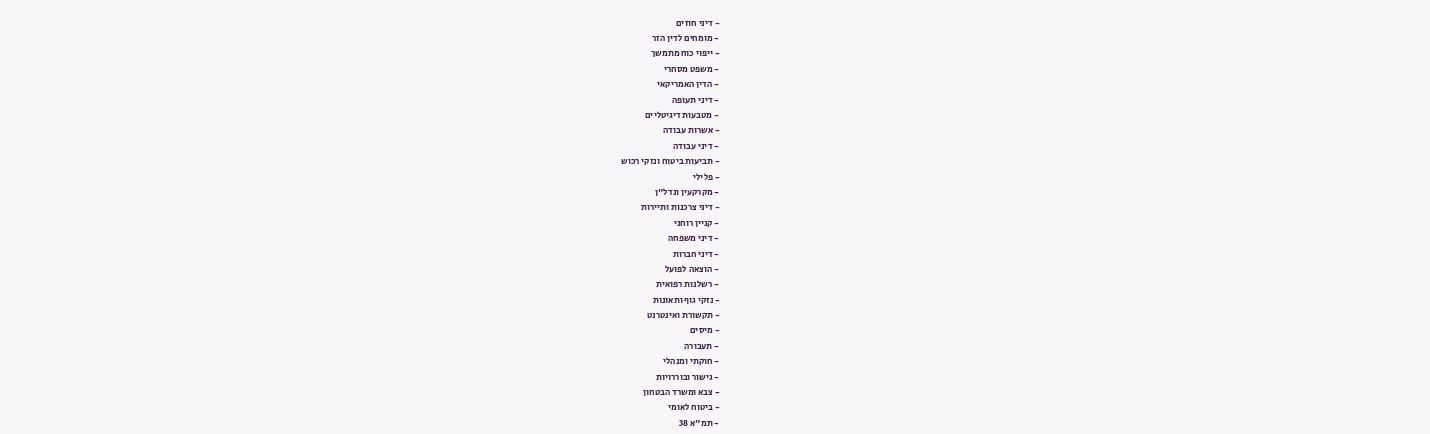- דיני חוזים
- מומחים לדין הזר
- ייפוי כוח מתמשך
- משפט מסחרי
- הדין האמריקאי
- דיני תעופה
- מטבעות דיגיטליים
- אשרות עבודה
- דיני עבודה
- תביעות ביטוח ונזקי רכוש
- פלילי
- מקרקעין ונדל"ן
- דיני צרכנות ותיירות
- קניין רוחני
- דיני משפחה
- דיני חברות
- הוצאה לפועל
- רשלנות רפואית
- נזקי גוף ותאונות
- תקשורת ואינטרנט
- מיסים
- תעבורה
- חוקתי ומנהלי
- גישור ובוררויות
- צבא ומשרד הבטחון
- ביטוח לאומי
- תמ"א 38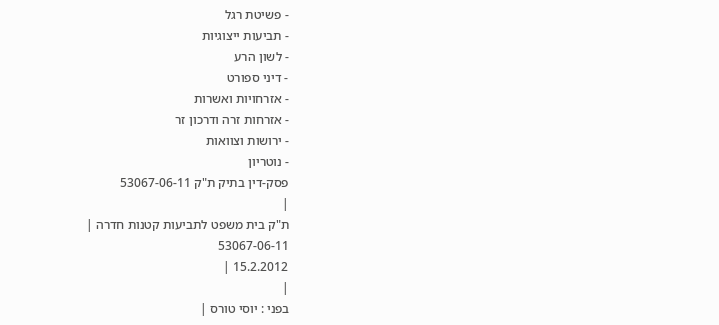- פשיטת רגל
- תביעות ייצוגיות
- לשון הרע
- דיני ספורט
- אזרחויות ואשרות
- אזרחות זרה ודרכון זר
- ירושות וצוואות
- נוטריון
פסק-דין בתיק ת"ק 53067-06-11
|
ת"ק בית משפט לתביעות קטנות חדרה |
53067-06-11
15.2.2012 |
|
בפני : יוסי טורס |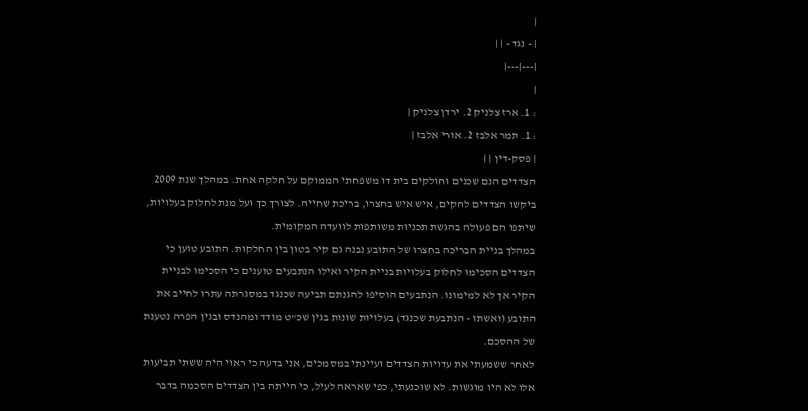|
| - נגד - | |
|---|---|
|
: 1. ארז צלניק 2. ירדן צלניק |
: 1. תמר אלבז 2. אורי אלבז |
| פסק-דין | |
הצדדים הנם שכנים וחולקים בית דו משפחתי הממוקם על חלקה אחת. במהלך שנת 2009 ביקשו הצדדים להקים, איש איש בחצרו, בריכת שחייה. לצורך כך ועל מנת לחלוק בעלויות, שיתפו הם פעולה בהגשת תכניות משותפות לוועדה המקומית.
במהלך בניית הבריכה בחצרו של התובע נבנה גם קיר בטון בין החלקות. התובע טוען כי הצדדים הסכימו לחלוק בעלויות בניית הקיר ואילו הנתבעים טוענים כי הסכימו לבניית הקיר אך לא למימונו. הנתבעים הוסיפו להגנתם תביעה שכנגד במסגרתה עתרו לחייב את התובע (ואשתו - הנתבעת שכנגד) בעלויות שונות בגין שכ"ט מודד ומהנדס ובגין הפרה נטענת של ההסכם.
לאחר ששמעתי את עדויות הצדדים ועיינתי במסמכים, אני בדעה כי ראוי היה ששתי תביעות אלו לא היו מוגשות. לא שוכנעתי, כפי שאראה לעיל, כי הייתה בין הצדדים הסכמה בדבר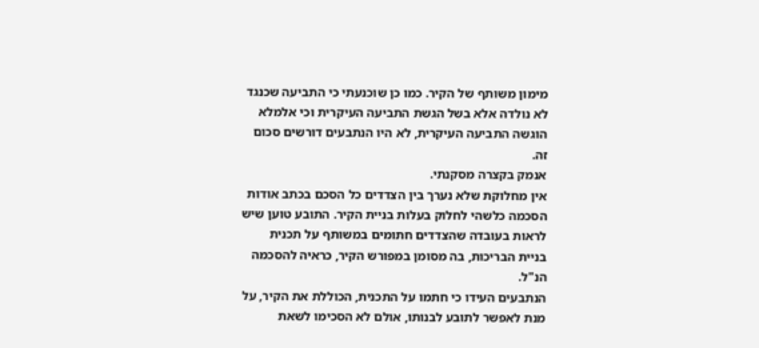מימון משותף של הקיר. כמו כן שוכנעתי כי התביעה שכנגד לא נולדה אלא בשל הגשת התביעה העיקרית וכי אלמלא הוגשה התביעה העיקרית, לא היו הנתבעים דורשים סכום זה.
אנמק בקצרה מסקנתי.
אין מחלוקת שלא נערך בין הצדדים כל הסכם בכתב אודות הסכמה כלשהי לחלוק בעלות בניית הקיר. התובע טוען שיש לראות בעובדה שהצדדים חתומים במשותף על תכנית בניית הבריכות, בה מסומן במפורש הקיר, כראיה להסכמה הנ"ל.
הנתבעים העידו כי חתמו על התכנית, הכוללת את הקיר, על מנת לאפשר לתובע לבנותו, אולם לא הסכימו לשאת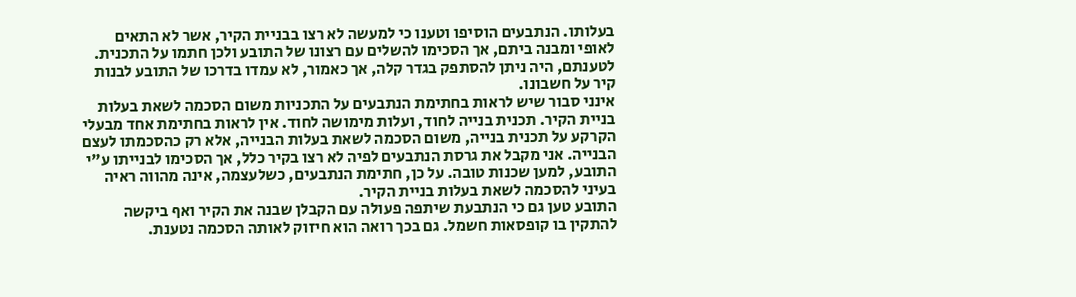בעלותו. הנתבעים הוסיפו וטענו כי למעשה לא רצו בבניית הקיר, אשר לא התאים לאופי ומבנה ביתם, אך הסכימו להשלים עם רצונו של התובע ולכן חתמו על התכנית. לטענתם, היה ניתן להסתפק בגדר קלה, אך כאמור, לא עמדו בדרכו של התובע לבנות קיר על חשבונו.
אינני סבור שיש לראות בחתימת הנתבעים על התכניות משום הסכמה לשאת בעלות בניית הקיר. תכנית בנייה לחוד, ועלות מימושה לחוד. אין לראות בחתימת אחד מבעלי הקרקע על תכנית בנייה, משום הסכמה לשאת בעלות הבנייה, אלא רק כהסכמתו לעצם הבנייה. אני מקבל את גרסת הנתבעים לפיה לא רצו בקיר כלל, אך הסכימו לבנייתו ע"י התובע, למען שכנות טובה. על כן, חתימת הנתבעים, כשלעצמה, אינה מהווה ראיה בעיני להסכמה לשאת בעלות בניית הקיר.
התובע טען גם כי הנתבעת שיתפה פעולה עם הקבלן שבנה את הקיר ואף ביקשה להתקין בו קופסאות חשמל. גם בכך רואה הוא חיזוק לאותה הסכמה נטענת.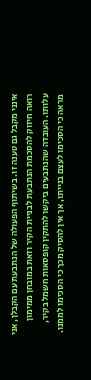אינני מקבל גם טענה זו. בשיתוף הפעולה של הנתבעת עם הקבלן, אני רואה חיזוק להסכמת הנתבעת לבניית הקיר וזאת במובחן ממימון עלותו. העובדה שהנתבעים ביקשו להתקין קופסאות חשמל בקיר, מראה כי הסכימו לעצם בנייתו, אך אין להסיק מכך כי הסכימו לממנו.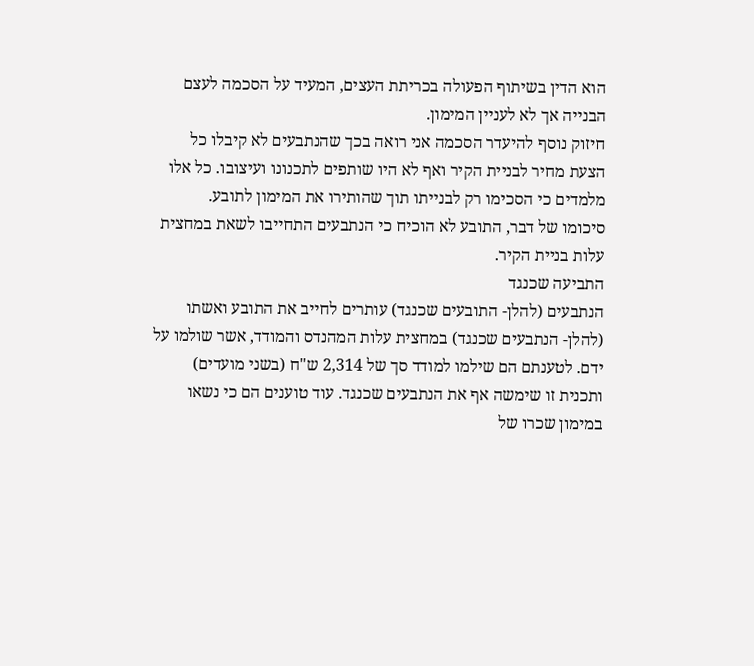הוא הדין בשיתוף הפעולה בכריתת העצים, המעיד על הסכמה לעצם הבנייה אך לא לעניין המימון.
חיזוק נוסף להיעדר הסכמה אני רואה בכך שהנתבעים לא קיבלו כל הצעת מחיר לבניית הקיר ואף לא היו שותפים לתכנונו ועיצובו. כל אלו מלמדים כי הסכימו רק לבנייתו תוך שהותירו את המימון לתובע.
סיכומו של דבר, התובע לא הוכיח כי הנתבעים התחייבו לשאת במחצית עלות בניית הקיר.
התביעה שכנגד
הנתבעים (להלן- התובעים שכנגד) עותרים לחייב את התובע ואשתו (להלן- הנתבעים שכנגד) במחצית עלות המהנדס והמודד, אשר שולמו על ידם. לטענתם הם שילמו למודד סך של 2,314 ש"ח (בשני מועדים) ותכנית זו שימשה אף את הנתבעים שכנגד. עוד טוענים הם כי נשאו במימון שכרו של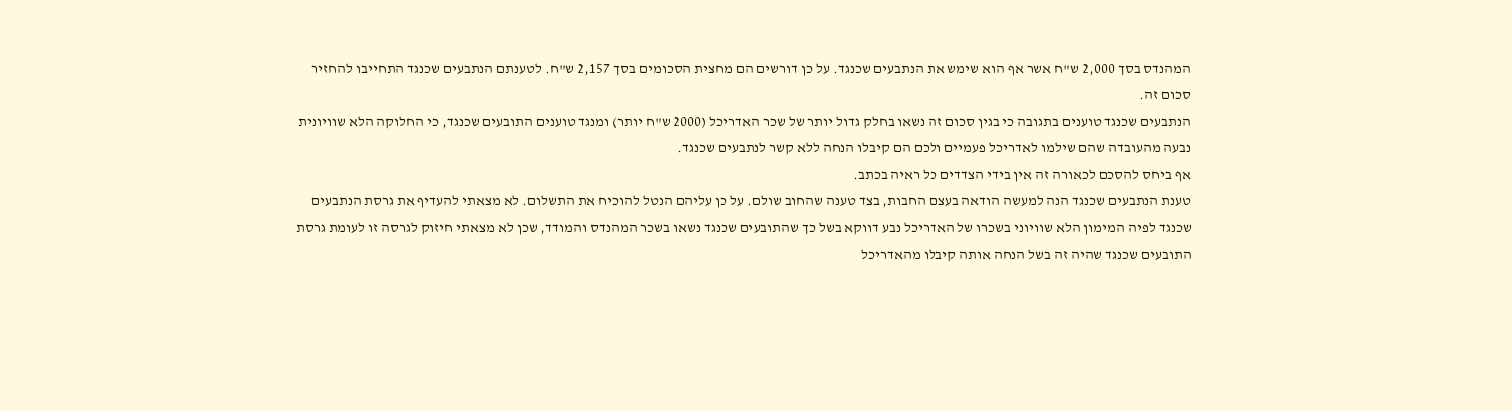המהנדס בסך 2,000 ש"ח אשר אף הוא שימש את הנתבעים שכנגד. על כן דורשים הם מחצית הסכומים בסך 2,157 ש"ח. לטענתם הנתבעים שכנגד התחייבו להחזיר סכום זה.
הנתבעים שכנגד טוענים בתגובה כי בגין סכום זה נשאו בחלק גדול יותר של שכר האדריכל (2000 ש"ח יותר) ומנגד טוענים התובעים שכנגד, כי החלוקה הלא שוויונית נבעה מהעובדה שהם שילמו לאדריכל פעמיים ולכם הם קיבלו הנחה ללא קשר לנתבעים שכנגד.
אף ביחס להסכם לכאורה זה אין בידי הצדדים כל ראיה בכתב.
טענת הנתבעים שכנגד הנה למעשה הודאה בעצם החבות, בצד טענה שהחוב שולם. על כן עליהם הנטל להוכיח את התשלום. לא מצאתי להעדיף את גרסת הנתבעים שכנגד לפיה המימון הלא שוויוני בשכרו של האדריכל נבע דווקא בשל כך שהתובעים שכנגד נשאו בשכר המהנדס והמודד, שכן לא מצאתי חיזוק לגרסה זו לעומת גרסת התובעים שכנגד שהיה זה בשל הנחה אותה קיבלו מהאדריכל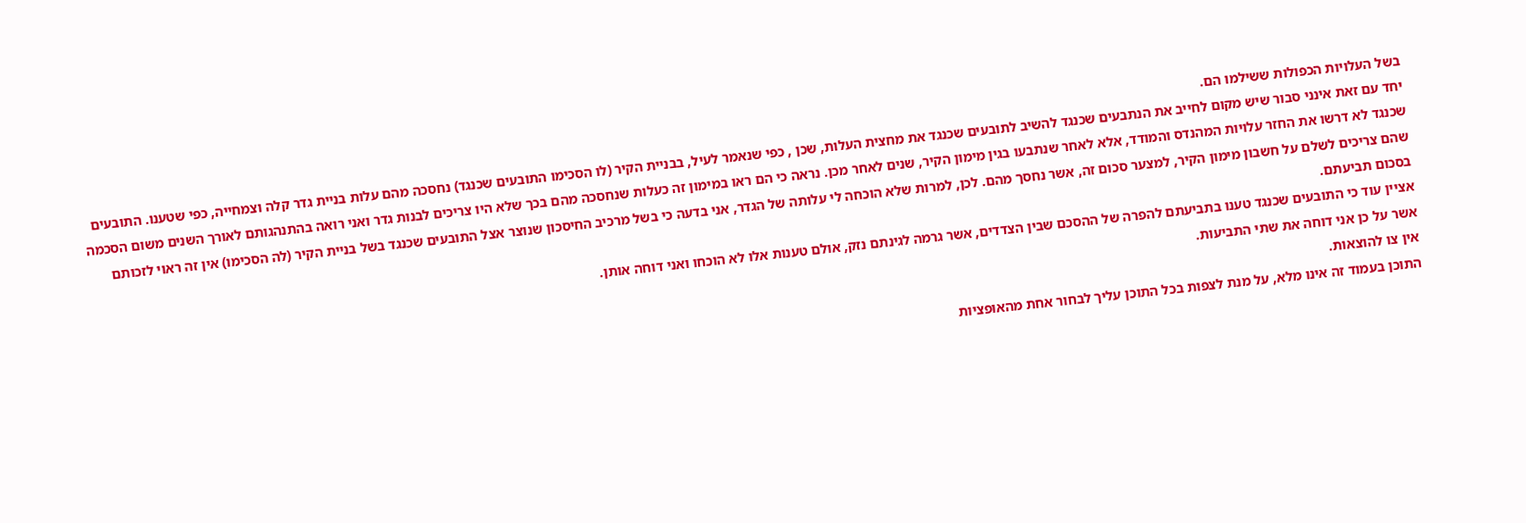בשל העלויות הכפולות ששילמו הם.
יחד עם זאת אינני סבור שיש מקום לחייב את הנתבעים שכנגד להשיב לתובעים שכנגד את מחצית העלות, שכן , כפי שנאמר לעיל, בבניית הקיר (לו הסכימו התובעים שכנגד) נחסכה מהם עלות בניית גדר קלה וצמחייה, כפי שטענו. התובעים שכנגד לא דרשו את החזר עלויות המהנדס והמודד, אלא לאחר שנתבעו בגין מימון הקיר, שנים לאחר מכן. נראה כי הם ראו במימון זה כעלות שנחסכה מהם בכך שלא היו צריכים לבנות גדר ואני רואה בהתנהגותם לאורך השנים משום הסכמה שהם צריכים לשלם על חשבון מימון הקיר, למצער סכום זה, אשר נחסך מהם. לכן, למרות שלא הוכחה לי עלותה של הגדר, אני בדעה כי בשל מרכיב החיסכון שנוצר אצל התובעים שכנגד בשל בניית הקיר (לה הסכימו) אין זה ראוי לזכותם בסכום תביעתם.
אציין עוד כי התובעים שכנגד טענו בתביעתם להפרה של ההסכם שבין הצדדים, אשר גרמה לגינתם נזק, אולם טענות אלו לא הוכחו ואני דוחה אותן.
אשר על כן אני דוחה את שתי התביעות.
אין צו להוצאות.
התוכן בעמוד זה אינו מלא, על מנת לצפות בכל התוכן עליך לבחור אחת מהאופציות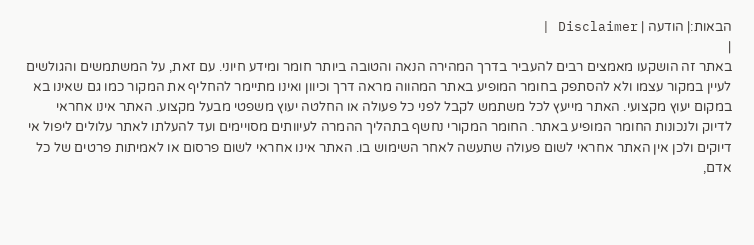הבאות:| הודעה | Disclaimer |
|
באתר זה הושקעו מאמצים רבים להעביר בדרך המהירה הנאה והטובה ביותר חומר ומידע חיוני. עם זאת, על המשתמשים והגולשים לעיין במקור עצמו ולא להסתפק בחומר המופיע באתר המהווה מראה דרך וכיוון ואינו מתיימר להחליף את המקור כמו גם שאינו בא במקום יעוץ מקצועי. האתר מייעץ לכל משתמש לקבל לפני כל פעולה או החלטה יעוץ משפטי מבעל מקצוע. האתר אינו אחראי לדיוק ולנכונות החומר המופיע באתר. החומר המקורי נחשף בתהליך ההמרה לעיוותים מסויימים ועד להעלתו לאתר עלולים ליפול אי דיוקים ולכן אין האתר אחראי לשום פעולה שתעשה לאחר השימוש בו. האתר אינו אחראי לשום פרסום או לאמיתות פרטים של כל אדם,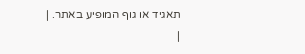תאגיד או גוף המופיע באתר. |
|